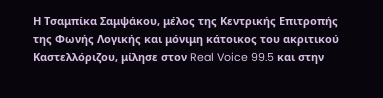Η Τσαμπίκα Σαμψάκου, μέλος της Κεντρικής Επιτροπής της Φωνής Λογικής και μόνιμη κάτοικος του ακριτικού Καστελλόριζου, μίλησε στον Real Voice 99.5 και στην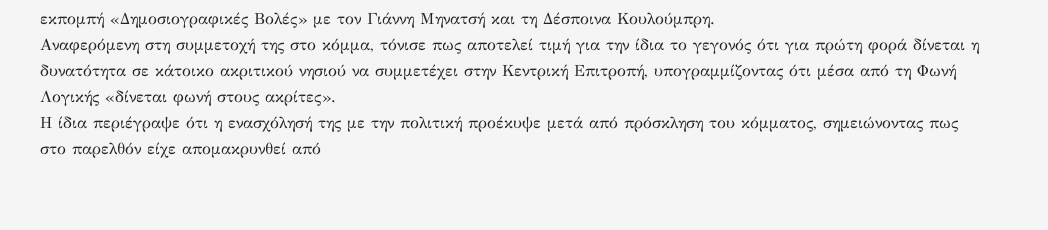εκπομπή «Δημοσιογραφικές Βολές» με τον Γιάννη Μηνατσή και τη Δέσποινα Κουλούμπρη.
Αναφερόμενη στη συμμετοχή της στο κόμμα, τόνισε πως αποτελεί τιμή για την ίδια το γεγονός ότι για πρώτη φορά δίνεται η δυνατότητα σε κάτοικο ακριτικού νησιού να συμμετέχει στην Κεντρική Επιτροπή, υπογραμμίζοντας ότι μέσα από τη Φωνή Λογικής «δίνεται φωνή στους ακρίτες».
Η ίδια περιέγραψε ότι η ενασχόλησή της με την πολιτική προέκυψε μετά από πρόσκληση του κόμματος, σημειώνοντας πως στο παρελθόν είχε απομακρυνθεί από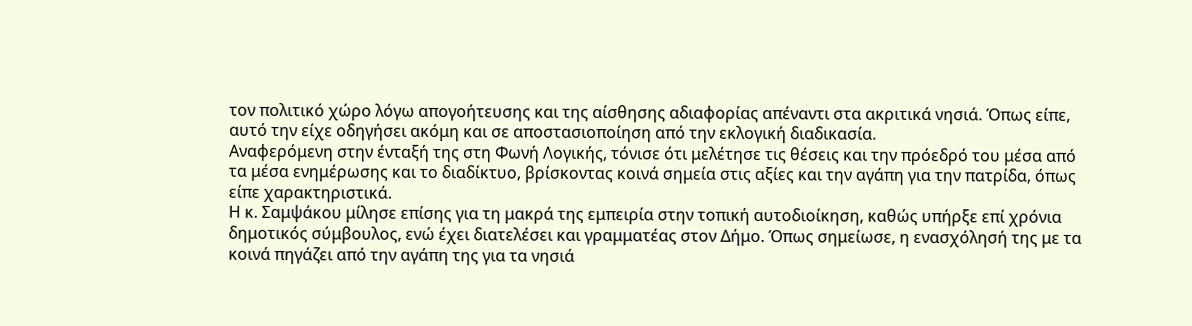τον πολιτικό χώρο λόγω απογοήτευσης και της αίσθησης αδιαφορίας απέναντι στα ακριτικά νησιά. Όπως είπε, αυτό την είχε οδηγήσει ακόμη και σε αποστασιοποίηση από την εκλογική διαδικασία.
Αναφερόμενη στην ένταξή της στη Φωνή Λογικής, τόνισε ότι μελέτησε τις θέσεις και την πρόεδρό του μέσα από τα μέσα ενημέρωσης και το διαδίκτυο, βρίσκοντας κοινά σημεία στις αξίες και την αγάπη για την πατρίδα, όπως είπε χαρακτηριστικά.
Η κ. Σαμψάκου μίλησε επίσης για τη μακρά της εμπειρία στην τοπική αυτοδιοίκηση, καθώς υπήρξε επί χρόνια δημοτικός σύμβουλος, ενώ έχει διατελέσει και γραμματέας στον Δήμο. Όπως σημείωσε, η ενασχόλησή της με τα κοινά πηγάζει από την αγάπη της για τα νησιά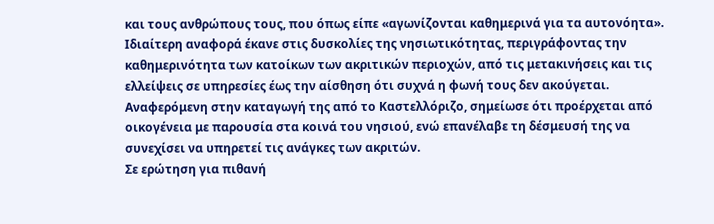και τους ανθρώπους τους, που όπως είπε «αγωνίζονται καθημερινά για τα αυτονόητα».
Ιδιαίτερη αναφορά έκανε στις δυσκολίες της νησιωτικότητας, περιγράφοντας την καθημερινότητα των κατοίκων των ακριτικών περιοχών, από τις μετακινήσεις και τις ελλείψεις σε υπηρεσίες έως την αίσθηση ότι συχνά η φωνή τους δεν ακούγεται.
Αναφερόμενη στην καταγωγή της από το Καστελλόριζο, σημείωσε ότι προέρχεται από οικογένεια με παρουσία στα κοινά του νησιού, ενώ επανέλαβε τη δέσμευσή της να συνεχίσει να υπηρετεί τις ανάγκες των ακριτών.
Σε ερώτηση για πιθανή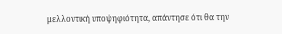μελλοντική υποψηφιότητα, απάντησε ότι θα την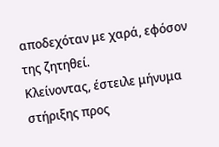αποδεχόταν με χαρά, εφόσον της ζητηθεί.
Κλείνοντας, έστειλε μήνυμα στήριξης προς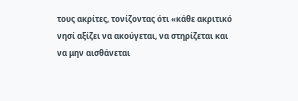τους ακρίτες, τονίζοντας ότι «κάθε ακριτικό νησί αξίζει να ακούγεται, να στηρίζεται και να μην αισθάνεται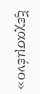ξεχασμένο»